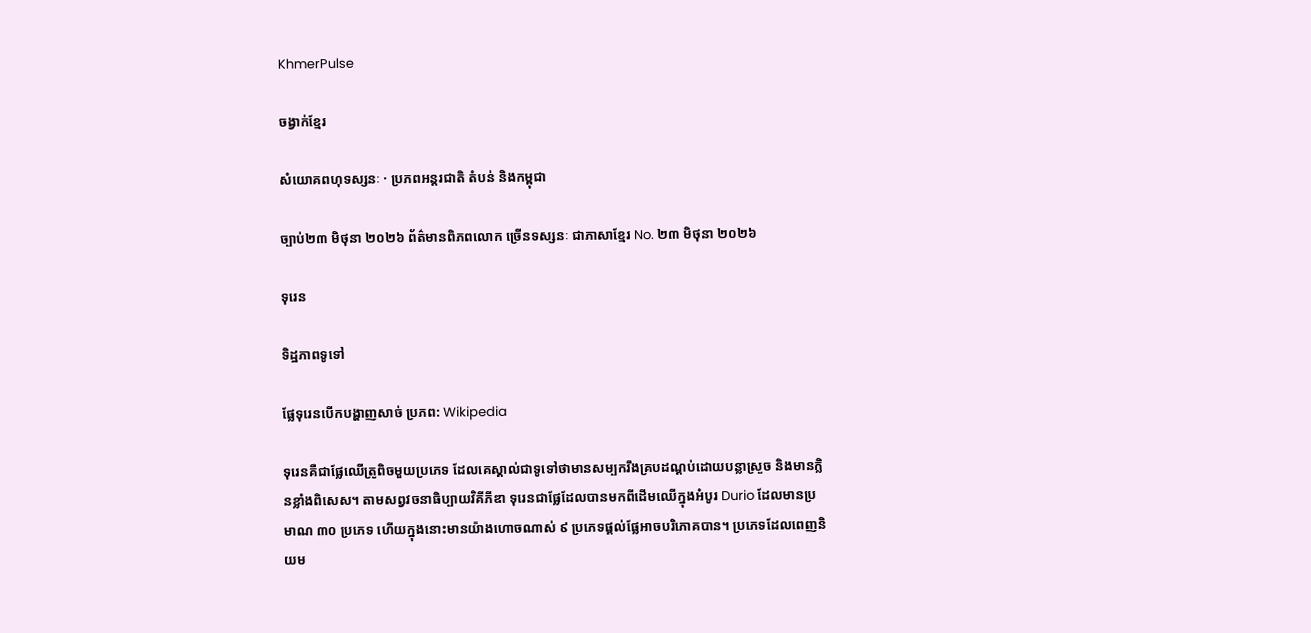KhmerPulse

ចង្វាក់ខ្មែរ

សំយោគពហុទស្សនៈ · ប្រភពអន្តរជាតិ តំបន់ និងកម្ពុជា

ច្បាប់២៣ មិថុនា ២០២៦ ព័ត៌មានពិភពលោក ច្រើនទស្សនៈ ជាភាសាខ្មែរ No. ២៣ មិថុនា ២០២៦

ទុរេន

ទិដ្ឋភាពទូទៅ

ផ្លែទុរេនបើកបង្ហាញសាច់ ប្រភព: Wikipedia

ទុរេនគឺជាផ្លែឈើត្រូពិចមួយប្រភេទ ដែលគេស្គាល់ជាទូទៅថាមានសម្បករឹងគ្របដណ្ដប់ដោយបន្លាស្រួច និងមានក្លិនខ្លាំងពិសេស។ តាមសព្វវចនាធិប្បាយវិគីភីឌា ទុរេនជាផ្លែដែលបានមកពីដើមឈើក្នុងអំបូរ Durio ដែលមានប្រមាណ ៣០ ប្រភេទ ហើយក្នុងនោះមានយ៉ាងហោចណាស់ ៩ ប្រភេទផ្ដល់ផ្លែអាចបរិភោគបាន។ ប្រភេទដែលពេញនិយម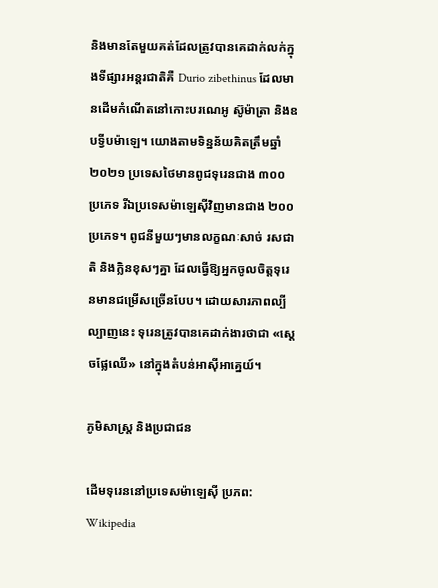និងមានតែមួយគត់ដែលត្រូវបានគេដាក់លក់ក្នុងទីផ្សារអន្តរជាតិគឺ Durio zibethinus ដែលមានដើមកំណើតនៅកោះបរណេអូ ស៊ូម៉ាត្រា និងឧបទ្វីបម៉ាឡេ។ យោងតាមទិន្នន័យគិតត្រឹមឆ្នាំ២០២១ ប្រទេសថៃមានពូជទុរេនជាង ៣០០ ប្រភេទ រីឯប្រទេសម៉ាឡេស៊ីវិញមានជាង ២០០ ប្រភេទ។ ពូជនីមួយៗមានលក្ខណៈសាច់ រសជាតិ និងក្លិនខុសៗគ្នា ដែលធ្វើឱ្យអ្នកចូលចិត្តទុរេនមានជម្រើសច្រើនបែប។ ដោយសារភាពល្បីល្បាញនេះ ទុរេនត្រូវបានគេដាក់ងារថាជា «ស្តេចផ្លែឈើ» នៅក្នុងតំបន់អាស៊ីអាគ្នេយ៍។

ភូមិសាស្ត្រ និងប្រជាជន

ដើមទុរេននៅប្រទេសម៉ាឡេស៊ី ប្រភព: Wikipedia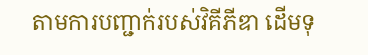តាមការបញ្ជាក់របស់វិគីភីឌា ដើមទុ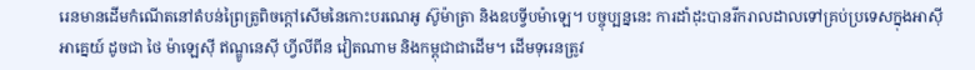រេនមានដើមកំណើតនៅតំបន់ព្រៃត្រូពិចក្តៅសើមនៃកោះបរណេអូ ស៊ូម៉ាត្រា និងឧបទ្វីបម៉ាឡេ។ បច្ចុប្បន្ននេះ ការដាំដុះបានរីករាលដាលទៅគ្រប់ប្រទេសក្នុងអាស៊ីអាគ្នេយ៍ ដូចជា ថៃ ម៉ាឡេស៊ី ឥណ្ឌូនេស៊ី ហ្វីលីពីន វៀតណាម និងកម្ពុជាជាដើម។ ដើមទុរេនត្រូវ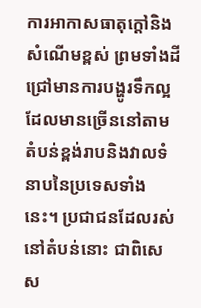ការអាកាសធាតុក្តៅនិងសំណើមខ្ពស់ ព្រមទាំងដីជ្រៅមានការបង្ហូរទឹកល្អ ដែលមានច្រើននៅតាមតំបន់ខ្ពង់រាបនិងវាលទំនាបនៃប្រទេសទាំងនេះ។ ប្រជាជនដែលរស់នៅតំបន់នោះ ជាពិសេស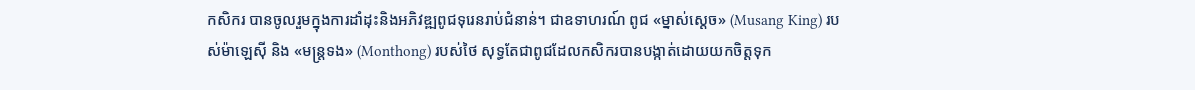កសិករ បានចូលរួមក្នុងការដាំដុះនិងអភិវឌ្ឍពូជទុរេនរាប់ជំនាន់។ ជាឧទាហរណ៍ ពូជ «ម្នាស់ស្តេច» (Musang King) របស់ម៉ាឡេស៊ី និង «មន្ត្រទង» (Monthong) របស់ថៃ សុទ្ធតែជាពូជដែលកសិករបានបង្កាត់ដោយយកចិត្តទុក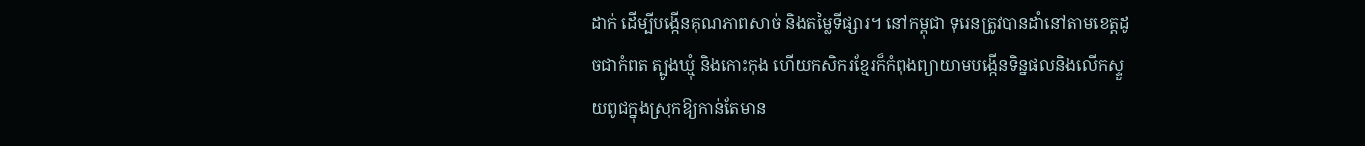ដាក់ ដើម្បីបង្កើនគុណភាពសាច់ និងតម្លៃទីផ្សារ។ នៅកម្ពុជា ទុរេនត្រូវបានដាំនៅតាមខេត្តដូចជាកំពត ត្បូងឃ្មុំ និងកោះកុង ហើយកសិករខ្មែរក៏កំពុងព្យាយាមបង្កើនទិន្នផលនិងលើកស្ទួយពូជក្នុងស្រុកឱ្យកាន់តែមាន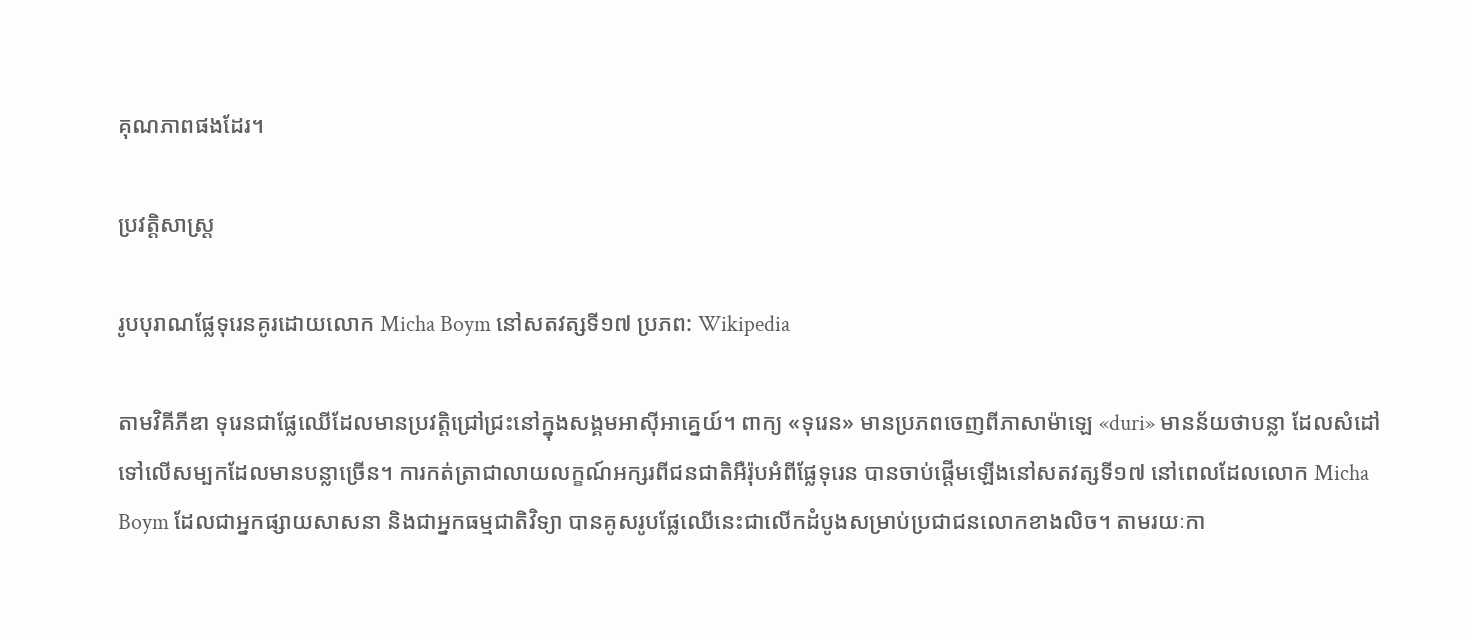គុណភាពផងដែរ។

ប្រវត្តិសាស្ត្រ

រូបបុរាណផ្លែទុរេនគូរដោយលោក Micha Boym នៅសតវត្សទី១៧ ប្រភព: Wikipedia

តាមវិគីភីឌា ទុរេនជាផ្លែឈើដែលមានប្រវត្តិជ្រៅជ្រះនៅក្នុងសង្គមអាស៊ីអាគ្នេយ៍។ ពាក្យ «ទុរេន» មានប្រភពចេញពីភាសាម៉ាឡេ «duri» មានន័យថាបន្លា ដែលសំដៅទៅលើសម្បកដែលមានបន្លាច្រើន។ ការកត់ត្រាជាលាយលក្ខណ៍អក្សរពីជនជាតិអឺរ៉ុបអំពីផ្លែទុរេន បានចាប់ផ្ដើមឡើងនៅសតវត្សទី១៧ នៅពេលដែលលោក Micha Boym ដែលជាអ្នកផ្សាយសាសនា និងជាអ្នកធម្មជាតិវិទ្យា បានគូសរូបផ្លែឈើនេះជាលើកដំបូងសម្រាប់ប្រជាជនលោកខាងលិច។ តាមរយៈកា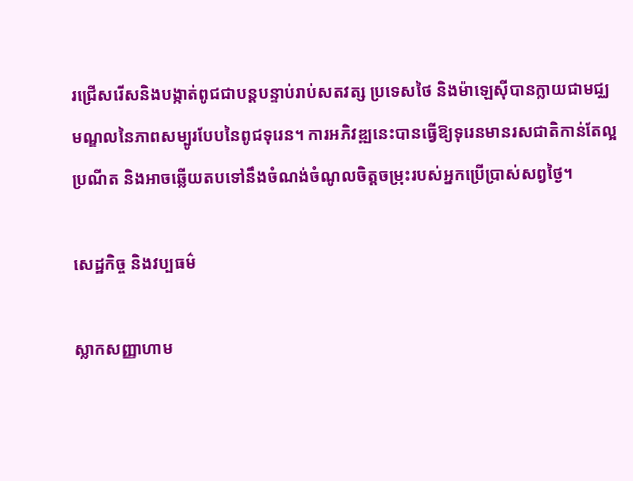រជ្រើសរើសនិងបង្កាត់ពូជជាបន្តបន្ទាប់រាប់សតវត្ស ប្រទេសថៃ និងម៉ាឡេស៊ីបានក្លាយជាមជ្ឈមណ្ឌលនៃភាពសម្បូរបែបនៃពូជទុរេន។ ការអភិវឌ្ឍនេះបានធ្វើឱ្យទុរេនមានរសជាតិកាន់តែល្អប្រណីត និងអាចឆ្លើយតបទៅនឹងចំណង់ចំណូលចិត្តចម្រុះរបស់អ្នកប្រើប្រាស់សព្វថ្ងៃ។

សេដ្ឋកិច្ច និងវប្បធម៌

ស្លាកសញ្ញាហាម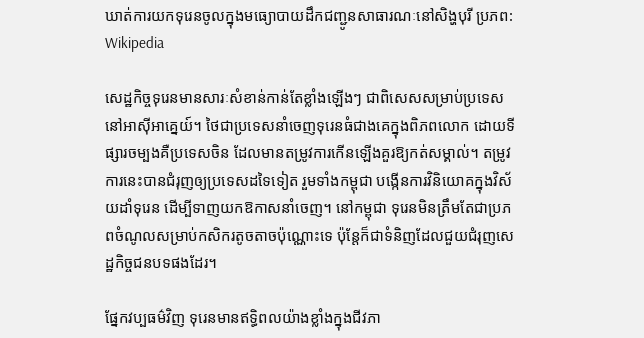ឃាត់ការយកទុរេនចូលក្នុងមធ្យោបាយដឹកជញ្ជូនសាធារណៈនៅសិង្ហបុរី ប្រភព: Wikipedia

សេដ្ឋកិច្ចទុរេនមានសារៈសំខាន់កាន់តែខ្លាំងឡើងៗ ជាពិសេសសម្រាប់ប្រទេសនៅអាស៊ីអាគ្នេយ៍។ ថៃជាប្រទេសនាំចេញទុរេនធំជាងគេក្នុងពិភពលោក ដោយទីផ្សារចម្បងគឺប្រទេសចិន ដែលមានតម្រូវការកើនឡើងគួរឱ្យកត់សម្គាល់។ តម្រូវការនេះបានជំរុញឲ្យប្រទេសដទៃទៀត រួមទាំងកម្ពុជា បង្កើនការវិនិយោគក្នុងវិស័យដាំទុរេន ដើម្បីទាញយកឱកាសនាំចេញ។ នៅកម្ពុជា ទុរេនមិនត្រឹមតែជាប្រភពចំណូលសម្រាប់កសិករតូចតាចប៉ុណ្ណោះទេ ប៉ុន្តែក៏ជាទំនិញដែលជួយជំរុញសេដ្ឋកិច្ចជនបទផងដែរ។

ផ្នែកវប្បធម៌វិញ ទុរេនមានឥទ្ធិពលយ៉ាងខ្លាំងក្នុងជីវភា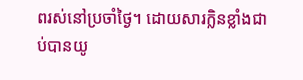ពរស់នៅប្រចាំថ្ងៃ។ ដោយសារក្លិនខ្លាំងជាប់បានយូ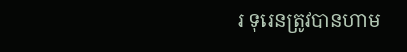រ ទុរេនត្រូវបានហាម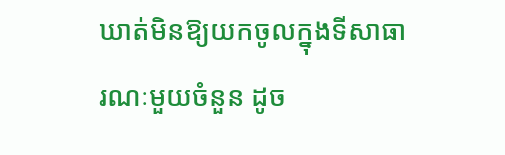ឃាត់មិនឱ្យយកចូលក្នុងទីសាធារណៈមួយចំនួន ដូច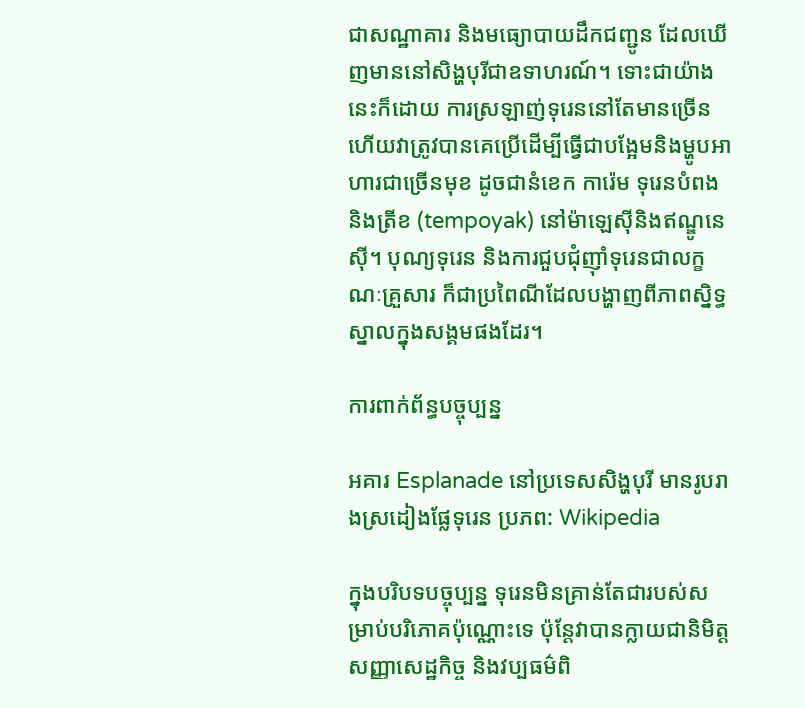ជាសណ្ឋាគារ និងមធ្យោបាយដឹកជញ្ជូន ដែលឃើញមាននៅសិង្ហបុរីជាឧទាហរណ៍។ ទោះជាយ៉ាងនេះក៏ដោយ ការស្រឡាញ់ទុរេននៅតែមានច្រើន ហើយវាត្រូវបានគេប្រើដើម្បីធ្វើជាបង្អែមនិងម្ហូបអាហារជាច្រើនមុខ ដូចជានំខេក ការ៉េម ទុរេនបំពង និងត្រីខ (tempoyak) នៅម៉ាឡេស៊ីនិងឥណ្ឌូនេស៊ី។ បុណ្យទុរេន និងការជួបជុំញ៉ាំទុរេនជាលក្ខណៈគ្រួសារ ក៏ជាប្រពៃណីដែលបង្ហាញពីភាពស្និទ្ធស្នាលក្នុងសង្គមផងដែរ។

ការពាក់ព័ន្ធបច្ចុប្បន្ន

អគារ Esplanade នៅប្រទេសសិង្ហបុរី មានរូបរាងស្រដៀងផ្លែទុរេន ប្រភព: Wikipedia

ក្នុងបរិបទបច្ចុប្បន្ន ទុរេនមិនគ្រាន់តែជារបស់សម្រាប់បរិភោគប៉ុណ្ណោះទេ ប៉ុន្តែវាបានក្លាយជានិមិត្តសញ្ញាសេដ្ឋកិច្ច និងវប្បធម៌ពិ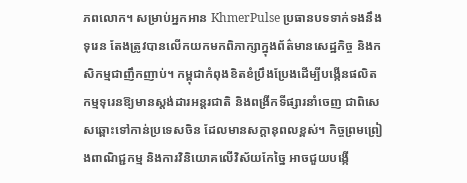ភពលោក។ សម្រាប់អ្នកអាន KhmerPulse ប្រធានបទទាក់ទងនឹងទុរេន តែងត្រូវបានលើកយកមកពិភាក្សាក្នុងព័ត៌មានសេដ្ឋកិច្ច និងកសិកម្មជាញឹកញាប់។ កម្ពុជាកំពុងខិតខំប្រឹងប្រែងដើម្បីបង្កើនផលិតកម្មទុរេនឱ្យមានស្តង់ដារអន្តរជាតិ និងពង្រីកទីផ្សារនាំចេញ ជាពិសេសឆ្ពោះទៅកាន់ប្រទេសចិន ដែលមានសក្តានុពលខ្ពស់។ កិច្ចព្រមព្រៀងពាណិជ្ជកម្ម និងការវិនិយោគលើវិស័យកែច្នៃ អាចជួយបង្កើ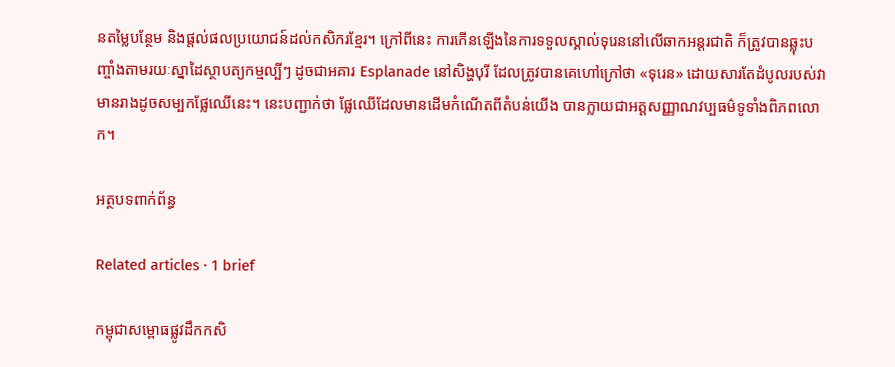នតម្លៃបន្ថែម និងផ្តល់ផលប្រយោជន៍ដល់កសិករខ្មែរ។ ក្រៅពីនេះ ការកើនឡើងនៃការទទួលស្គាល់ទុរេននៅលើឆាកអន្តរជាតិ ក៏ត្រូវបានឆ្លុះបញ្ចាំងតាមរយៈស្នាដៃស្ថាបត្យកម្មល្បីៗ ដូចជាអគារ Esplanade នៅសិង្ហបុរី ដែលត្រូវបានគេហៅក្រៅថា «ទុរេន» ដោយសារតែដំបូលរបស់វាមានរាងដូចសម្បកផ្លែឈើនេះ។ នេះបញ្ជាក់ថា ផ្លែឈើដែលមានដើមកំណើតពីតំបន់យើង បានក្លាយជាអត្តសញ្ញាណវប្បធម៌ទូទាំងពិភពលោក។

អត្ថបទពាក់ព័ន្ធ

Related articles · 1 brief

កម្ពុជាសម្ពោធផ្លូវដឹកកសិ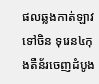ផលឆ្លងកាត់ឡាវទៅចិន ទុរេន៤កុងតឺន័រចេញដំបូង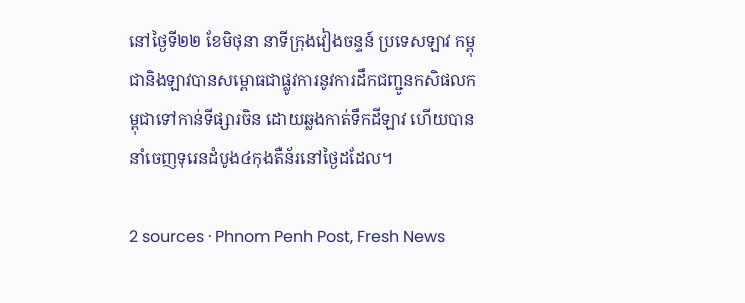នៅថ្ងៃទី២២ ខែមិថុនា នាទីក្រុងវៀងចន្ទន៍ ប្រទេសឡាវ កម្ពុជានិងឡាវបានសម្ពោធជាផ្លូវការនូវការដឹកជញ្ជូនកសិផលកម្ពុជាទៅកាន់ទីផ្សារចិន ដោយឆ្លងកាត់ទឹកដីឡាវ ហើយបាននាំចេញទុរេនដំបូង៤កុងតឺន័រនៅថ្ងៃដដែល។

2 sources · Phnom Penh Post, Fresh News